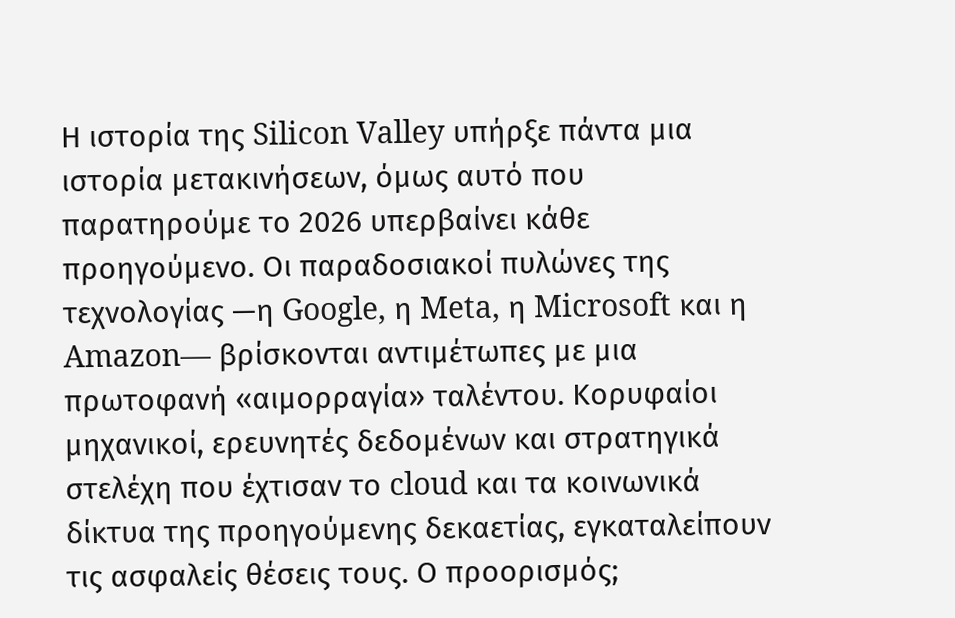Η ιστορία της Silicon Valley υπήρξε πάντα μια ιστορία μετακινήσεων, όμως αυτό που παρατηρούμε το 2026 υπερβαίνει κάθε προηγούμενο. Οι παραδοσιακοί πυλώνες της τεχνολογίας —η Google, η Meta, η Microsoft και η Amazon— βρίσκονται αντιμέτωπες με μια πρωτοφανή «αιμορραγία» ταλέντου. Κορυφαίοι μηχανικοί, ερευνητές δεδομένων και στρατηγικά στελέχη που έχτισαν το cloud και τα κοινωνικά δίκτυα της προηγούμενης δεκαετίας, εγκαταλείπουν τις ασφαλείς θέσεις τους. Ο προορισμός;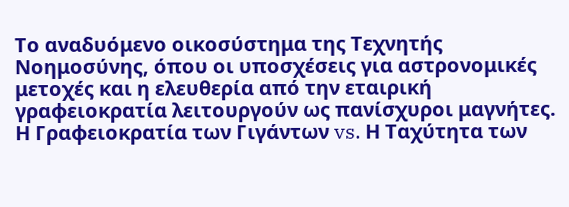Το αναδυόμενο οικοσύστημα της Τεχνητής Νοημοσύνης, όπου οι υποσχέσεις για αστρονομικές μετοχές και η ελευθερία από την εταιρική γραφειοκρατία λειτουργούν ως πανίσχυροι μαγνήτες.
Η Γραφειοκρατία των Γιγάντων vs. Η Ταχύτητα των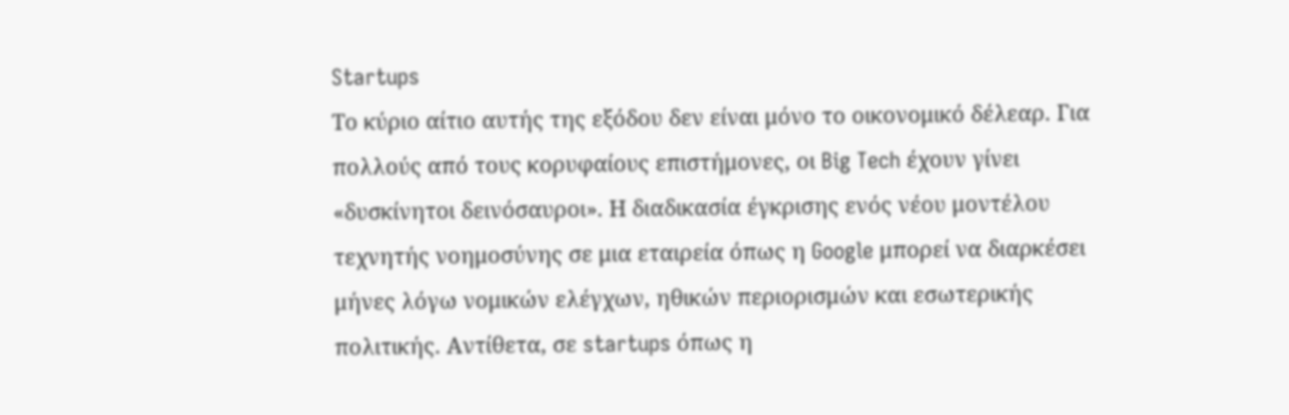Startups
Το κύριο αίτιο αυτής της εξόδου δεν είναι μόνο το οικονομικό δέλεαρ. Για πολλούς από τους κορυφαίους επιστήμονες, οι Big Tech έχουν γίνει «δυσκίνητοι δεινόσαυροι». Η διαδικασία έγκρισης ενός νέου μοντέλου τεχνητής νοημοσύνης σε μια εταιρεία όπως η Google μπορεί να διαρκέσει μήνες λόγω νομικών ελέγχων, ηθικών περιορισμών και εσωτερικής πολιτικής. Αντίθετα, σε startups όπως η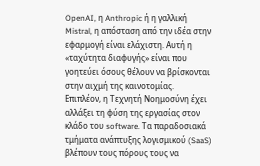OpenAI, η Anthropic ή η γαλλική Mistral, η απόσταση από την ιδέα στην εφαρμογή είναι ελάχιστη. Αυτή η «ταχύτητα διαφυγής» είναι που γοητεύει όσους θέλουν να βρίσκονται στην αιχμή της καινοτομίας.
Επιπλέον, η Τεχνητή Νοημοσύνη έχει αλλάξει τη φύση της εργασίας στον κλάδο του software. Τα παραδοσιακά τμήματα ανάπτυξης λογισμικού (SaaS) βλέπουν τους πόρους τους να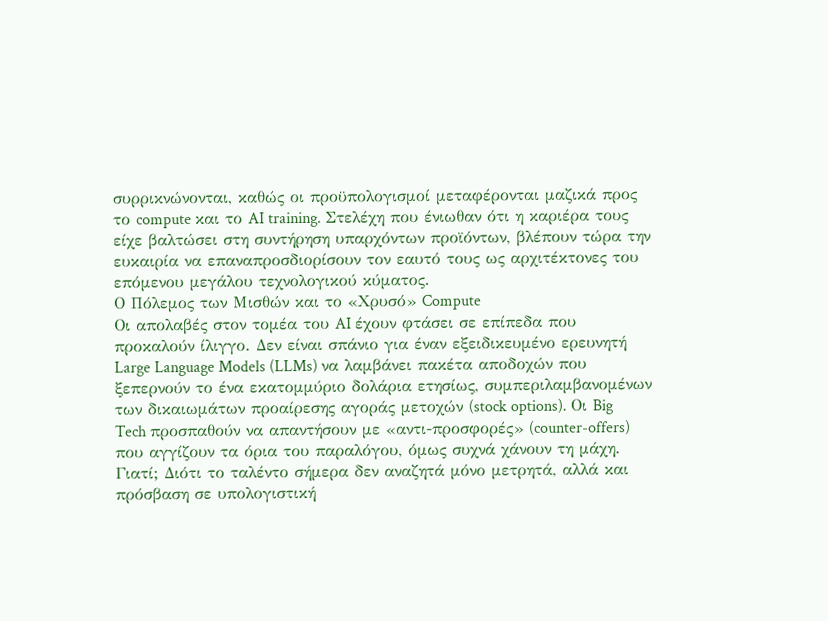συρρικνώνονται, καθώς οι προϋπολογισμοί μεταφέρονται μαζικά προς το compute και το AI training. Στελέχη που ένιωθαν ότι η καριέρα τους είχε βαλτώσει στη συντήρηση υπαρχόντων προϊόντων, βλέπουν τώρα την ευκαιρία να επαναπροσδιορίσουν τον εαυτό τους ως αρχιτέκτονες του επόμενου μεγάλου τεχνολογικού κύματος.
Ο Πόλεμος των Μισθών και το «Χρυσό» Compute
Οι απολαβές στον τομέα του AI έχουν φτάσει σε επίπεδα που προκαλούν ίλιγγο. Δεν είναι σπάνιο για έναν εξειδικευμένο ερευνητή Large Language Models (LLMs) να λαμβάνει πακέτα αποδοχών που ξεπερνούν το ένα εκατομμύριο δολάρια ετησίως, συμπεριλαμβανομένων των δικαιωμάτων προαίρεσης αγοράς μετοχών (stock options). Οι Big Tech προσπαθούν να απαντήσουν με «αντι-προσφορές» (counter-offers) που αγγίζουν τα όρια του παραλόγου, όμως συχνά χάνουν τη μάχη. Γιατί; Διότι το ταλέντο σήμερα δεν αναζητά μόνο μετρητά, αλλά και πρόσβαση σε υπολογιστική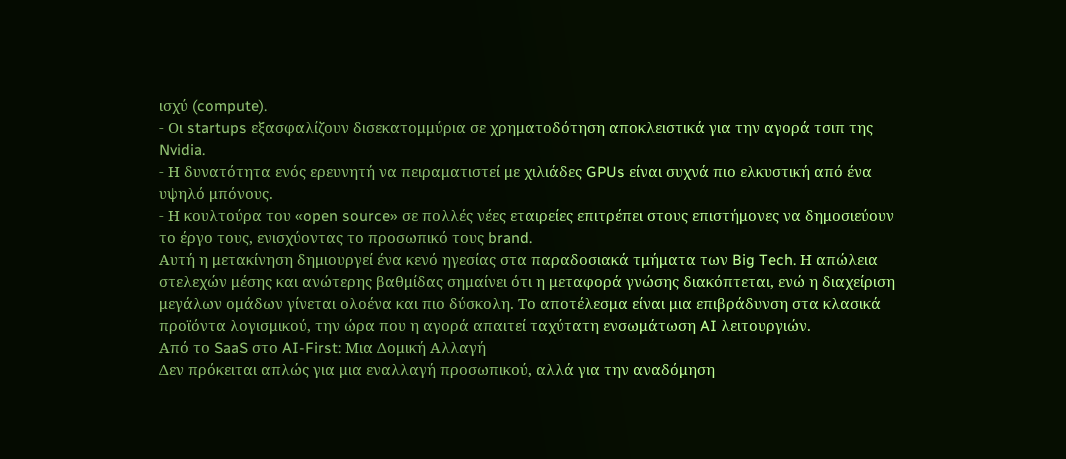ισχύ (compute).
- Οι startups εξασφαλίζουν δισεκατομμύρια σε χρηματοδότηση αποκλειστικά για την αγορά τσιπ της Nvidia.
- Η δυνατότητα ενός ερευνητή να πειραματιστεί με χιλιάδες GPUs είναι συχνά πιο ελκυστική από ένα υψηλό μπόνους.
- Η κουλτούρα του «open source» σε πολλές νέες εταιρείες επιτρέπει στους επιστήμονες να δημοσιεύουν το έργο τους, ενισχύοντας το προσωπικό τους brand.
Αυτή η μετακίνηση δημιουργεί ένα κενό ηγεσίας στα παραδοσιακά τμήματα των Big Tech. Η απώλεια στελεχών μέσης και ανώτερης βαθμίδας σημαίνει ότι η μεταφορά γνώσης διακόπτεται, ενώ η διαχείριση μεγάλων ομάδων γίνεται ολοένα και πιο δύσκολη. Το αποτέλεσμα είναι μια επιβράδυνση στα κλασικά προϊόντα λογισμικού, την ώρα που η αγορά απαιτεί ταχύτατη ενσωμάτωση AI λειτουργιών.
Από το SaaS στο AI-First: Μια Δομική Αλλαγή
Δεν πρόκειται απλώς για μια εναλλαγή προσωπικού, αλλά για την αναδόμηση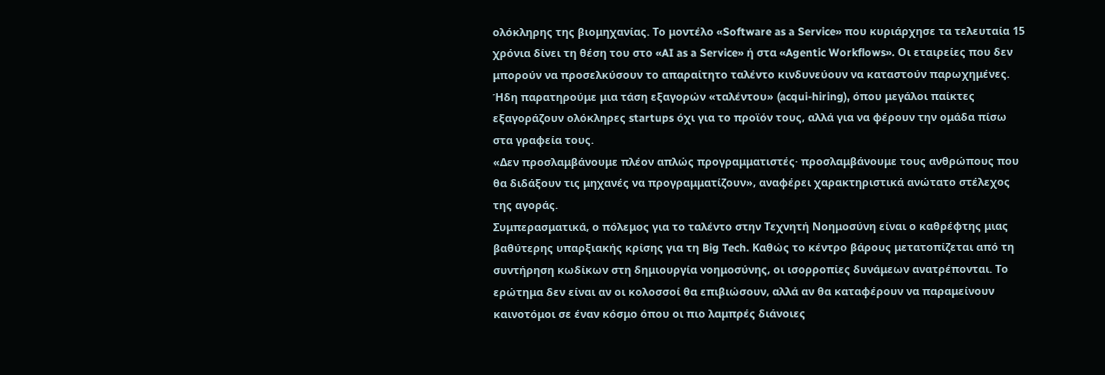ολόκληρης της βιομηχανίας. Το μοντέλο «Software as a Service» που κυριάρχησε τα τελευταία 15 χρόνια δίνει τη θέση του στο «AI as a Service» ή στα «Agentic Workflows». Οι εταιρείες που δεν μπορούν να προσελκύσουν το απαραίτητο ταλέντο κινδυνεύουν να καταστούν παρωχημένες. Ήδη παρατηρούμε μια τάση εξαγορών «ταλέντου» (acqui-hiring), όπου μεγάλοι παίκτες εξαγοράζουν ολόκληρες startups όχι για το προϊόν τους, αλλά για να φέρουν την ομάδα πίσω στα γραφεία τους.
«Δεν προσλαμβάνουμε πλέον απλώς προγραμματιστές· προσλαμβάνουμε τους ανθρώπους που θα διδάξουν τις μηχανές να προγραμματίζουν», αναφέρει χαρακτηριστικά ανώτατο στέλεχος της αγοράς.
Συμπερασματικά, ο πόλεμος για το ταλέντο στην Τεχνητή Νοημοσύνη είναι ο καθρέφτης μιας βαθύτερης υπαρξιακής κρίσης για τη Big Tech. Καθώς το κέντρο βάρους μετατοπίζεται από τη συντήρηση κωδίκων στη δημιουργία νοημοσύνης, οι ισορροπίες δυνάμεων ανατρέπονται. Το ερώτημα δεν είναι αν οι κολοσσοί θα επιβιώσουν, αλλά αν θα καταφέρουν να παραμείνουν καινοτόμοι σε έναν κόσμο όπου οι πιο λαμπρές διάνοιες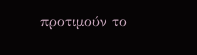προτιμούν το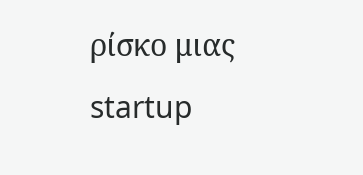ρίσκο μιας startup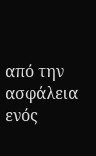από την ασφάλεια ενός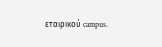εταιρικού campus.